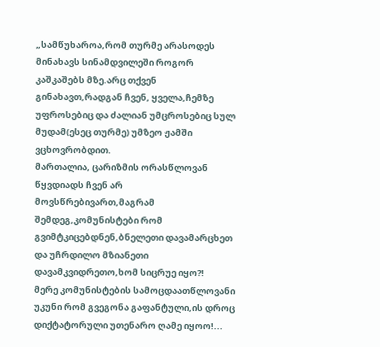„სამწუხაროა,რომ თურმე არასოდეს მინახავს სინამდვილეში როგორ კაშკაშებს მზე.არც თქვენ გინახავთ,რადგან ჩვენ, ყველა,ჩემზე უფროსებიც და ძალიან უმცროსებიც სულ მუდამ(ესეც თურმე) უმზეო ჟამში ვცხოვრობდით.
მართალია, ცარიზმის ორასწლოვან წყვდიადს ჩვენ არ მოვსწრებივართ,მაგრამ შემდეგ,კომუნისტები რომ გვიმტკიცებდნენ,ბნელეთი დავამარცხეთ და უჩრდილო მზიანეთი დავამკვიდრეთო,ხომ სიცრუე იყო?!
მერე კომუნისტების სამოცდაათწლოვანი უკუნი რომ გვეგონა გაფანტული,ის დროც დიქტატორული უთენარო ღამე იყოო!...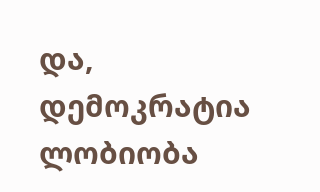და, დემოკრატია ლობიობა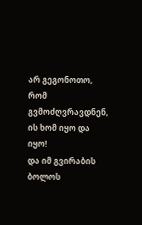არ გეგონოთო, რომ გვმოძღვრავდნენ, ის ხომ იყო და იყო!
და იმ გვირაბის ბოლოს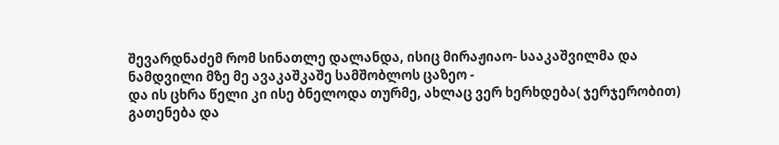შევარდნაძემ რომ სინათლე დალანდა, ისიც მირაჟიაო- სააკაშვილმა და ნამდვილი მზე მე ავაკაშკაშე სამშობლოს ცაზეო -
და ის ცხრა წელი კი ისე ბნელოდა თურმე, ახლაც ვერ ხერხდება( ჯერჯერობით) გათენება და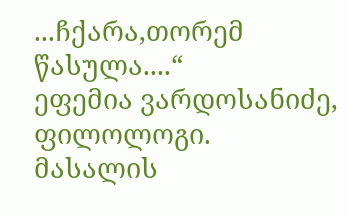...ჩქარა,თორემ წასულა....“
ეფემია ვარდოსანიძე, ფილოლოგი.
მასალის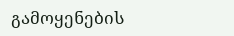გამოყენების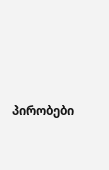პირობები